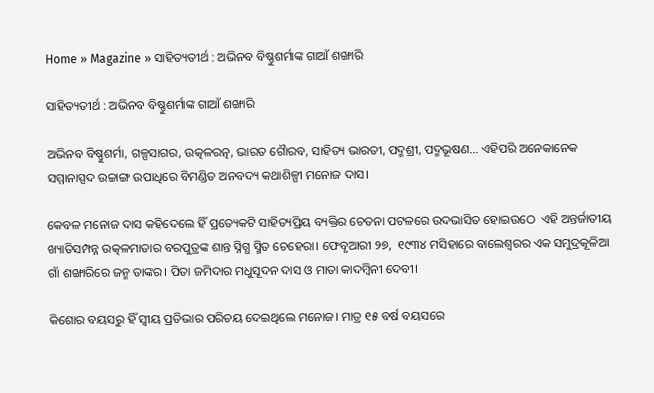Home » Magazine » ସାହିତ୍ୟତୀର୍ଥ : ଅଭିନବ ବିଷ୍ଣୁଶର୍ମାଙ୍କ ଗାଆଁ ଶଙ୍ଖାରି

ସାହିତ୍ୟତୀର୍ଥ : ଅଭିନବ ବିଷ୍ଣୁଶର୍ମାଙ୍କ ଗାଆଁ ଶଙ୍ଖାରି

ଅଭିନବ ବିଷ୍ଣୁଶର୍ମା, ଗଳ୍ପସାଗର, ଉତ୍କଳରତ୍ନ, ଭାରତ ଗୈାରବ, ସାହିତ୍ୟ ଭାରତୀ, ପଦ୍ମଶ୍ରୀ, ପଦ୍ମଭୂଷଣ… ଏହିପରି ଅନେକାନେକ ସମ୍ମାନାସ୍ପଦ ଉଚ୍ଚାଙ୍ଗ ଉପାଧିରେ ବିମଣ୍ଡିତ ଅନବଦ୍ୟ କଥାଶିଳ୍ପୀ ମନୋଜ ଦାସ।

କେବଳ ମନୋଜ ଦାସ କହିଦେଲେ ହିଁ ପ୍ରତ୍ୟେକଟି ସାହିତ୍ୟପ୍ରିୟ ବ୍ୟକ୍ତିର ଚେତନା ପଟଳରେ ଉଦଭାସିତ ହୋଇଉଠେ  ଏହି ଅନ୍ତର୍ଜାତୀୟ ଖ୍ୟାତିସମ୍ପନ୍ନ ଉତ୍କଳମାତାର ବରପୁତ୍ରଙ୍କ ଶାନ୍ତ ସ୍ନିଗ୍ଧ ସ୍ମିତ ଚେହେରା। ଫେବୃଆରୀ ୨୭,  ୧୯୩୪ ମସିହାରେ ବାଲେଶ୍ଵରର ଏକ ସମୁଦ୍ରକୂଳିଆ ଗାଁ ଶଙ୍ଖାରିରେ ଜନ୍ମ ତାଙ୍କର। ପିତା ଜମିଦାର ମଧୁସୂଦନ ଦାସ ଓ ମାତା କାଦମ୍ବିନୀ ଦେବୀ।

କିଶୋର ବୟସରୁ ହିଁ ସ୍ବୀୟ ପ୍ରତିଭାର ପରିଚୟ ଦେଇଥିଲେ ମନୋଜ। ମାତ୍ର ୧୫ ବର୍ଷ ବୟସରେ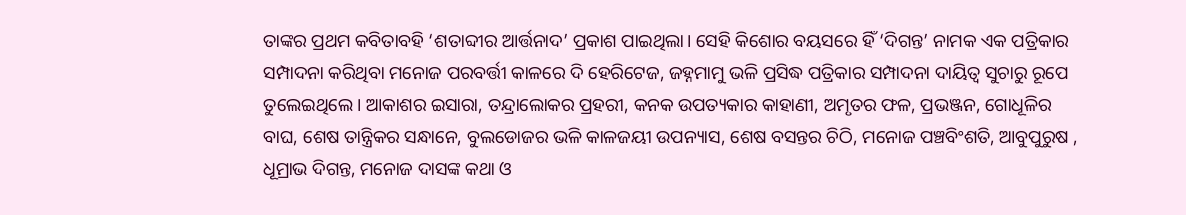ତାଙ୍କର ପ୍ରଥମ କବିତାବହି ‘ଶତାବ୍ଦୀର ଆର୍ତ୍ତନାଦ’ ପ୍ରକାଶ ପାଇଥିଲା। ସେହି କିଶୋର ବୟସରେ ହିଁ ‘ଦିଗନ୍ତ’ ନାମକ ଏକ ପତ୍ରିକାର ସମ୍ପାଦନା କରିଥିବା ମନୋଜ ପରବର୍ତ୍ତୀ କାଳରେ ଦି ହେରିଟେଜ, ଜହ୍ନମାମୁ ଭଳି ପ୍ରସିଦ୍ଧ ପତ୍ରିକାର ସମ୍ପାଦନା ଦାୟିତ୍ବ ସୁଚାରୁ ରୂପେ ତୁଲେଇଥିଲେ। ଆକାଶର ଇସାରା, ତନ୍ଦ୍ରାଲୋକର ପ୍ରହରୀ, କନକ ଉପତ୍ୟକାର କାହାଣୀ, ଅମୃତର ଫଳ, ପ୍ରଭଞ୍ଜନ, ଗୋଧୂଳିର ବାଘ, ଶେଷ ତାନ୍ତ୍ରିକର ସନ୍ଧାନେ, ବୁଲଡୋଜର ଭଳି କାଳଜୟୀ ଉପନ୍ୟାସ, ଶେଷ ବସନ୍ତର ଚିଠି, ମନୋଜ ପଞ୍ଚବିଂଶତି, ଆବୁପୁରୁଷ , ଧୂମ୍ରାଭ ଦିଗନ୍ତ, ମନୋଜ ଦାସଙ୍କ କଥା ଓ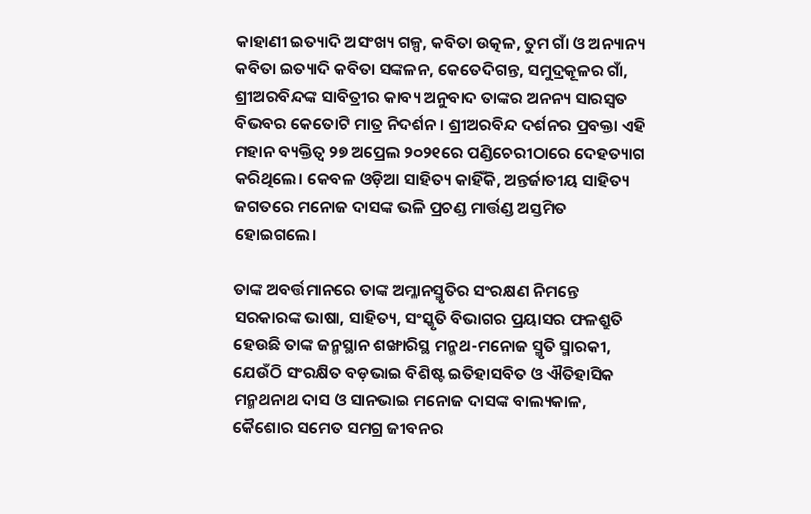କାହାଣୀ ଇତ୍ୟାଦି ଅସଂଖ୍ୟ ଗଳ୍ପ, କବିତା ଉତ୍କଳ, ତୁମ ଗାଁ ଓ ଅନ୍ୟାନ୍ୟ କବିତା ଇତ୍ୟାଦି କବିତା ସଙ୍କଳନ, କେତେଦିଗନ୍ତ, ସମୁଦ୍ରକୂଳର ଗାଁ, ଶ୍ରୀଅରବିନ୍ଦଙ୍କ ସାବିତ୍ରୀର କାବ୍ୟ ଅନୁବାଦ ତାଙ୍କର ଅନନ୍ୟ ସାରସ୍ୱତ ବିଭବର କେତୋଟି ମାତ୍ର ନିଦର୍ଶନ। ଶ୍ରୀଅରବିନ୍ଦ ଦର୍ଶନର ପ୍ରବକ୍ତା ଏହି ମହାନ ବ୍ୟକ୍ତିତ୍ୱ ୨୭ ଅପ୍ରେଲ ୨୦୨୧ରେ ପଣ୍ଡିଚେରୀଠାରେ ଦେହତ୍ୟାଗ କରିଥିଲେ। କେବଳ ଓଡ଼ିଆ ସାହିତ୍ୟ କାହିଁକି, ଅନ୍ତର୍ଜାତୀୟ ସାହିତ୍ୟ ଜଗତରେ ମନୋଜ ଦାସଙ୍କ ଭଳି ପ୍ରଚଣ୍ଡ ମାର୍ତ୍ତଣ୍ଡ ଅସ୍ତମିତ ହୋଇଗଲେ।

ତାଙ୍କ ଅବର୍ତ୍ତମାନରେ ତାଙ୍କ ଅମ୍ଳାନସ୍ମୃତିର ସଂରକ୍ଷଣ ନିମନ୍ତେ ସରକାରଙ୍କ ଭାଷା, ସାହିତ୍ୟ, ସଂସ୍କୃତି ବିଭାଗର ପ୍ରୟାସର ଫଳଶ୍ରୁତି ହେଉଛି ତାଙ୍କ ଜନ୍ମସ୍ଥାନ ଶଙ୍ଖାରିସ୍ଥ ମନ୍ମଥ-ମନୋଜ ସ୍ମୃତି ସ୍ମାରକୀ, ଯେଉଁଠି ସଂରକ୍ଷିତ ବଡ଼ଭାଇ ବିଶିଷ୍ଟ ଇତିହାସବିତ ଓ ଐତିହାସିକ ମନ୍ମଥନାଥ ଦାସ ଓ ସାନଭାଇ ମନୋଜ ଦାସଙ୍କ ବାଲ୍ୟକାଳ, କୈଶୋର ସମେତ ସମଗ୍ର ଜୀବନର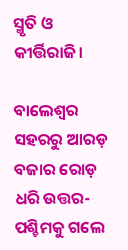ସ୍ମୃତି ଓ କୀର୍ତ୍ତିରାଜି।

ବାଲେଶ୍ଵର ସହରରୁ ଆରଡ଼ ବଜାର ରୋଡ଼ ଧରି ଉତ୍ତର-ପଶ୍ଚିମକୁ ଗଲେ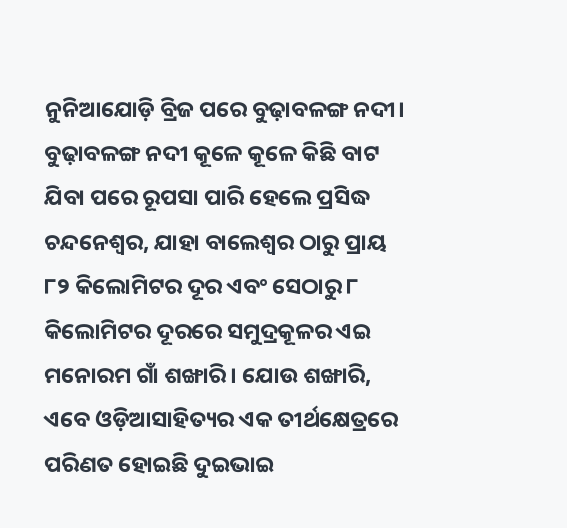ନୁନିଆଯୋଡ଼ି ବ୍ରିଜ ପରେ ବୁଢ଼ାବଳଙ୍ଗ ନଦୀ। ବୁଢ଼ାବଳଙ୍ଗ ନଦୀ କୂଳେ କୂଳେ କିଛି ବାଟ ଯିବା ପରେ ରୂପସା ପାରି ହେଲେ ପ୍ରସିଦ୍ଧ ଚନ୍ଦନେଶ୍ବର, ଯାହା ବାଲେଶ୍ଵର ଠାରୁ ପ୍ରାୟ ୮୨ କିଲୋମିଟର ଦୂର ଏବଂ ସେଠାରୁ ୮ କିଲୋମିଟର ଦୂରରେ ସମୁଦ୍ରକୂଳର ଏଇ ମନୋରମ ଗାଁ ଶଙ୍ଖାରି। ଯୋଉ ଶଙ୍ଖାରି, ଏବେ ଓଡ଼ିଆସାହିତ୍ୟର ଏକ ତୀର୍ଥକ୍ଷେତ୍ରରେ ପରିଣତ ହୋଇଛି ଦୁଇଭାଇ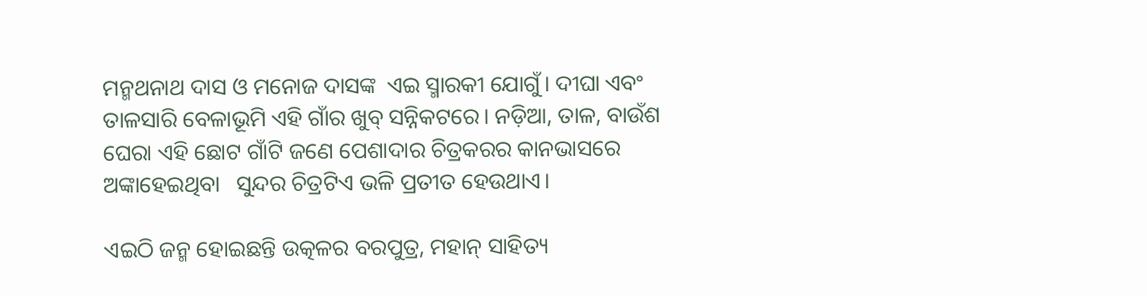ମନ୍ମଥନାଥ ଦାସ ଓ ମନୋଜ ଦାସଙ୍କ  ଏଇ ସ୍ମାରକୀ ଯୋଗୁଁ। ଦୀଘା ଏବଂ ତାଳସାରି ବେଳାଭୂମି ଏହି ଗାଁର ଖୁବ୍ ସନ୍ନିକଟରେ। ନଡ଼ିଆ, ତାଳ, ବାଉଁଶ ଘେରା ଏହି ଛୋଟ ଗାଁଟି ଜଣେ ପେଶାଦାର ଚିତ୍ରକରର କାନଭାସରେ ଅଙ୍କାହେଇଥିବା   ସୁନ୍ଦର ଚିତ୍ରଟିଏ ଭଳି ପ୍ରତୀତ ହେଉଥାଏ।

ଏଇଠି ଜନ୍ମ ହୋଇଛନ୍ତି ଉତ୍କଳର ବରପୁତ୍ର, ମହାନ୍ ସାହିତ୍ୟ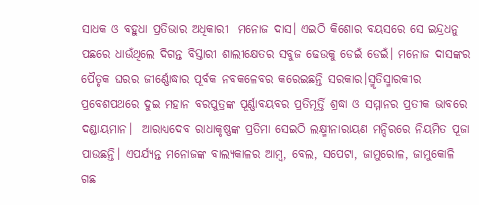ସାଧକ ଓ ବହୁଧା ପ୍ରତିଭାର ଅଧିକାରୀ  ମନୋଜ ଦାସ। ଏଇଠି କିଶୋର ବୟସରେ ସେ ଇନ୍ଦ୍ରଧନୁ ପଛରେ ଧାଉଁଥିଲେ ଦିଗନ୍ତ ବିସ୍ତାରୀ ଶାଲୀକ୍ଷେତର ସବୁଜ ଢେଉକୁ ଡେଇଁ ଡେଇଁ। ମନୋଜ ଦାସଙ୍କର ପୈତୃକ ଘରର ଜୀର୍ଣ୍ଣୋଦ୍ଧାର ପୂର୍ବକ ନବକଳେବର କରେଇଛନ୍ତି ସରକାର।ସ୍ମୃତିସ୍ମାରକୀର ପ୍ରବେଶପଥରେ ଦୁଇ ମହାନ ବରପୁତ୍ରଙ୍କ ପୂର୍ଣ୍ଣାବୟବର ପ୍ରତିମୂର୍ତ୍ତି ଶ୍ରଦ୍ଧା ଓ ସମ୍ମାନର ପ୍ରତୀକ ଭାବରେ ଦଣ୍ଡାୟମାନ।  ଆରାଧ୍ୟଦେବ ରାଧାକୃଷ୍ଣଙ୍କ ପ୍ରତିମା ସେଇଠି ଲକ୍ଷ୍ମୀନାରାୟଣ ମନ୍ଦିରରେ ନିୟମିତ ପୂଜା ପାଉଛନ୍ତି। ଏପର୍ଯ୍ୟନ୍ତ ମନୋଜଙ୍କ ବାଲ୍ୟକାଳର ଆମ୍ବ, ବେଲ, ସପେଟା, ଜାମୁରୋଳ, ଜାମୁକୋଳି ଗଛ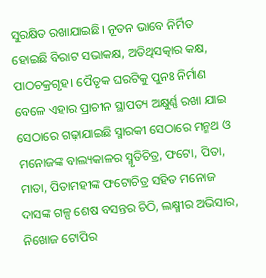ସୁରକ୍ଷିତ ରଖାଯାଇଛି। ନୂତନ ଭାବେ ନିର୍ମିତ ହୋଇଛି ବିରାଟ ସଭାକକ୍ଷ, ଅତିଥିସତ୍କାର କକ୍ଷ, ପାଠଚକ୍ରଗୃହ। ପୈତୃକ ଘରଟିକୁ ପୁନଃ ନିର୍ମାଣ ବେଳେ ଏହାର ପ୍ରାଚୀନ ସ୍ଥାପତ୍ୟ ଅକ୍ଷୁର୍ଣ୍ଣ ରଖା ଯାଇ ସେଠାରେ ଗଢ଼ାଯାଇଛି ସ୍ମାରକୀ ସେଠାରେ ମନ୍ମଥ ଓ ମନୋଜଙ୍କ ବାଲ୍ୟକାଳର ସ୍ମୃତିଚିତ୍ର, ଫଟୋ, ପିତା, ମାତା, ପିତାମହୀଙ୍କ ଫଟୋଚିତ୍ର ସହିତ ମନୋଜ ଦାସଙ୍କ ଗଳ୍ପ ଶେଷ ବସନ୍ତର ଚିଠି, ଲକ୍ଷ୍ମୀର ଅଭିସାର, ନିଖୋଜ ଟୋପିର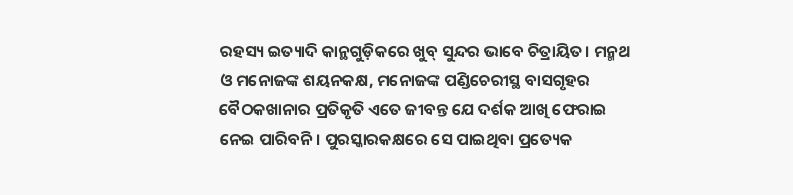ରହସ୍ୟ ଇତ୍ୟାଦି କାନ୍ଥଗୁଡ଼ିକରେ ଖୁବ୍ ସୁନ୍ଦର ଭାବେ ଚିତ୍ରାୟିତ। ମନ୍ମଥ ଓ ମନୋଜଙ୍କ ଶୟନକକ୍ଷ, ମନୋଜଙ୍କ ପଣ୍ଡିଚେରୀସ୍ଥ ବାସଗୃହର ବୈଠକଖାନାର ପ୍ରତିକୃତି ଏତେ ଜୀବନ୍ତ ଯେ ଦର୍ଶକ ଆଖି ଫେରାଇ ନେଇ ପାରିବନି। ପୁରସ୍କାରକକ୍ଷରେ ସେ ପାଇଥିବା ପ୍ରତ୍ୟେକ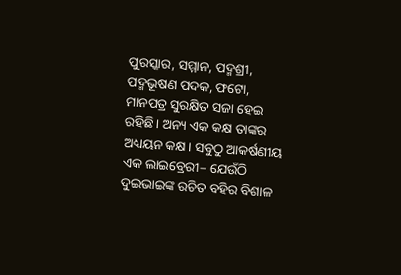ପୁରସ୍କାର, ସମ୍ମାନ, ପଦ୍ମଶ୍ରୀ, ପଦ୍ମଭୂଷଣ ପଦକ, ଫଟୋ, ମାନପତ୍ର ସୁରକ୍ଷିତ ସଜା ହେଇ ରହିଛି। ଅନ୍ୟ ଏକ କକ୍ଷ ତାଙ୍କର ଅଧ୍ୟୟନ କକ୍ଷ। ସବୁଠୁ ଆକର୍ଷଣୀୟ ଏକ ଲାଇବ୍ରେରୀ– ଯେଉଁଠି ଦୁଇଭାଇଙ୍କ ରଚିତ ବହିର ବିଶାଳ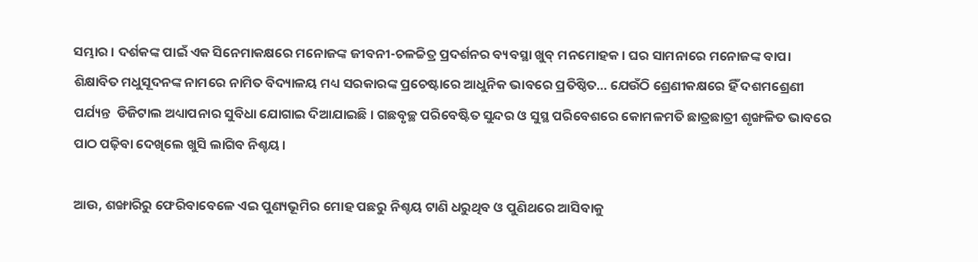ସମ୍ଭାର। ଦର୍ଶକଙ୍କ ପାଇଁ ଏକ ସିନେମାକକ୍ଷରେ ମନୋଜଙ୍କ ଜୀବନୀ-ଚଳଚ୍ଚିତ୍ର ପ୍ରଦର୍ଶନର ବ୍ୟବସ୍ଥା ଖୁବ୍ ମନମୋହକ। ଘର ସାମନାରେ ମନୋଜଙ୍କ ବାପା ଶିକ୍ଷାବିତ ମଧୁସୂଦନଙ୍କ ନାମରେ ନାମିତ ବିଦ୍ୟାଳୟ ମଧ୍ୟ ସରକାରଙ୍କ ପ୍ରଚେଷ୍ଟାରେ ଆଧୁନିକ ଭାବରେ ପ୍ରତିଷ୍ଠିତ… ଯେଉଁଠି ଶ୍ରେଣୀକକ୍ଷରେ ହିଁ ଦଶମଶ୍ରେଣୀ ପର୍ଯ୍ୟନ୍ତ  ଡିଜିଟାଲ ଅଧ୍ୟାପନାର ସୁବିଧା ଯୋଗାଇ ଦିଆଯାଇଛି। ଗଛବୃଚ୍ଛ ପରିବେଷ୍ଟିତ ସୁନ୍ଦର ଓ ସୁସ୍ଥ ପରିବେଶରେ କୋମଳମତି ଛାତ୍ରଛାତ୍ରୀ ଶୃଙ୍ଖଳିତ ଭାବରେ ପାଠ ପଢ଼ିବା ଦେଖିଲେ ଖୁସି ଲାଗିବ ନିଶ୍ଚୟ।

ଆଉ, ଶଙ୍ଖାରିରୁ ଫେରିବାବେଳେ ଏଇ ପୁଣ୍ୟଭୂମିର ମୋହ ପଛରୁ ନିଶ୍ଚୟ ଟାଣି ଧରୁଥିବ ଓ ପୁଣିଥରେ ଆସିବାକୁ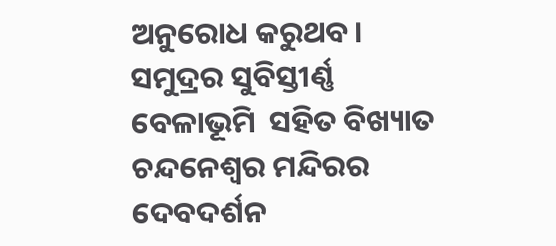ଅନୁରୋଧ କରୁଥବ। ସମୁଦ୍ରର ସୁବିସ୍ତୀର୍ଣ୍ଣ  ବେଳାଭୂମି  ସହିତ ବିଖ୍ୟାତ ଚନ୍ଦନେଶ୍ବର ମନ୍ଦିରର ଦେବଦର୍ଶନ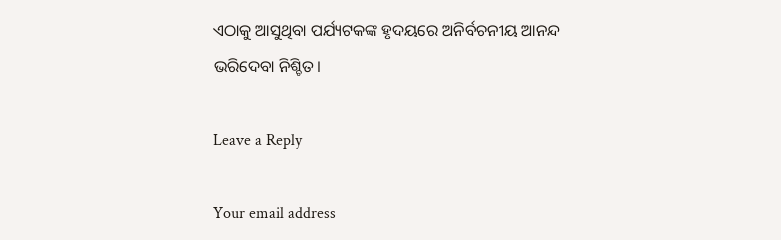ଏଠାକୁ ଆସୁଥିବା ପର୍ଯ୍ୟଟକଙ୍କ ହୃଦୟରେ ଅନିର୍ବଚନୀୟ ଆନନ୍ଦ ଭରିଦେବା ନିଶ୍ଚିତ।

Leave a Reply

Your email address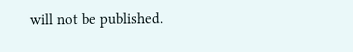will not be published.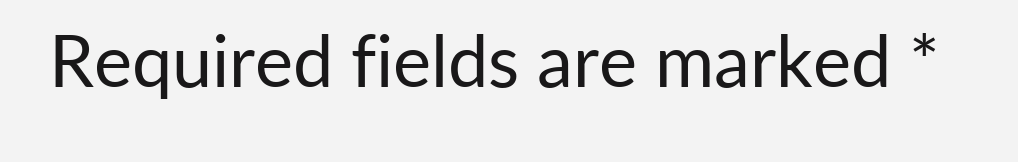Required fields are marked *